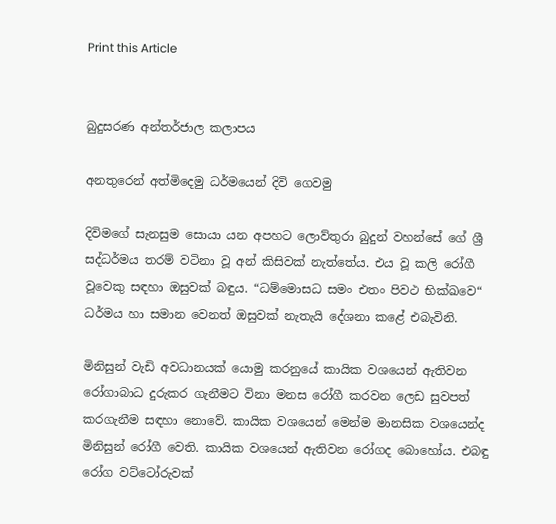Print this Article


බුදුසරණ අන්තර්ජාල කලාපය

අනතුරෙන් අත්මිදෙමු ධර්මයෙන් දිවි ගෙවමු

දිවිමගේ සැනසුම සොයා යන අපහට ලොව්තුරා බුදුන් වහන්සේ ගේ ශ්‍රී සද්ධර්මය තරම් වටිනා වූ අන් කිසිවක් නැත්තේය. එය වූ කලි රෝගී වූවෙකු සඳහා ඔසුවක් බඳුය. “ධම්මොසධ සමං එතං පිවථ භික්ඛවෙ“ ධර්මය හා සමාන වෙනත් ඔසුවක් නැතැයි දේශනා කළේ එබැවිනි.

මිනිසුන් වැඩි අවධානයක් යොමු කරනුයේ කායික වශයෙන් ඇතිවන රෝගාබාධ දුරුකර ගැනීමට විනා මනස රෝගී කරවන ලෙඩ සුවපත් කරගැනීම සඳහා නොවේ. කායික වශයෙන් මෙන්ම මානසික වශයෙන්ද මිනිසුන් රෝගී වෙති. කායික වශයෙන් ඇතිවන රෝගද බොහෝය. එබඳු රෝග වට්ටෝරුවක්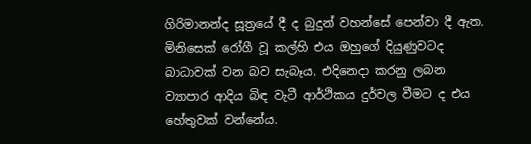ගිරිමානන්ද සූත්‍රයේ දී ද බුදුන් වහන්සේ පෙන්වා දී ඇත. මිනිසෙක් රෝගී වූ කල්හි එය ඔහුගේ දියුණුවටද බාධාවක් වන බව සැබෑය. එදිනෙදා කරනු ලබන ව්‍යාපාර ආදිය බිඳ වැටී ආර්ථිකය දුර්වල වීමට ද එය හේතුවක් වන්නේය.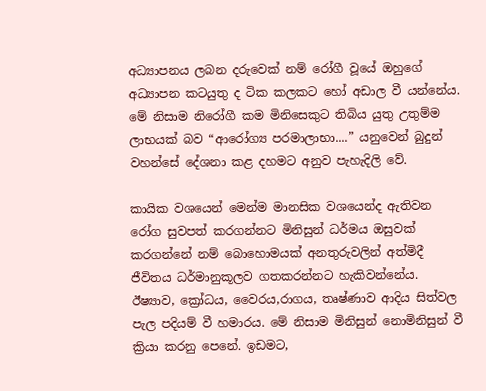අධ්‍යාපනය ලබන දරුවෙක් නම් රෝගී වූයේ ඔහුගේ අධ්‍යාපන කටයුතු ද ටික කලකට හෝ අඩාල වී යන්නේය. මේ නිසාම නිරෝගී කම මිනිසෙකුට තිබිය යුතු උතුම්ම ලාභයක් බව “ආරෝග්‍ය පරමාලාභා....” යනුවෙන් බුදුන් වහන්සේ දේශනා කළ දහමට අනුව පැහැදිලි වේ.

කායික වශයෙන් මෙන්ම මානසික වශයෙන්ද ඇතිවන රෝග සුවපත් කරගන්නට මිනිසුන් ධර්මය ඔසුවක් කරගන්නේ නම් බොහොමයක් අනතුරුවලින් අත්මිදී ජීවිතය ධර්මානුකූලව ගතකරන්නට හැකිවන්නේය. ඊෂ්‍යාව, ක්‍රෝධය, වෛරය,රාගය, තෘෂ්ණාව ආදිය සිත්වල පැල පදියම් වී හමාරය. මේ නිසාම මිනිසුන් නොමිනිසුන් වී ක්‍රියා කරනු පෙනේ. ඉඩමට,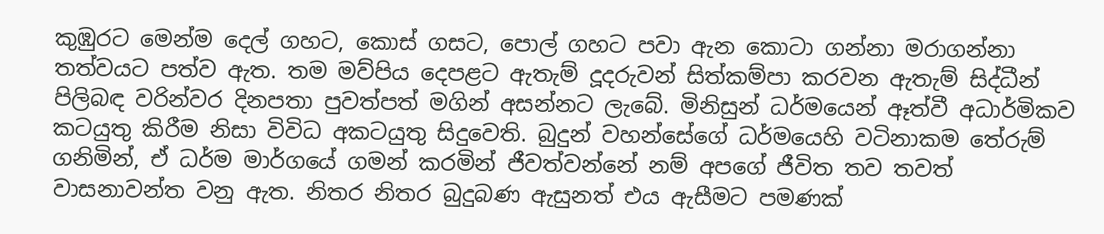කුඹුරට මෙන්ම දෙල් ගහට, කොස් ගසට, පොල් ගහට පවා ඇන කොටා ගන්නා මරාගන්නා තත්වයට පත්ව ඇත. තම මව්පිය දෙපළට ඇතැම් දූදරුවන් සිත්කම්පා කරවන ඇතැම් සිද්ධීන් පිලිබඳ වරින්වර දිනපතා පුවත්පත් මගින් අසන්නට ලැබේ. මිනිසුන් ධර්මයෙන් ඈත්වී අධාර්මිකව කටයුතු කිරීම නිසා විවිධ අකටයුතු සිදුවෙති. බුදුන් වහන්සේගේ ධර්මයෙහි වටිනාකම තේරුම් ගනිමින්, ඒ ධර්ම මාර්ගයේ ගමන් කරමින් ජීවත්වන්නේ නම් අපගේ ජීවිත තව තවත් වාසනාවන්ත වනු ඇත. නිතර නිතර බුදුබණ ඇසුනත් එය ඇසීමට පමණක්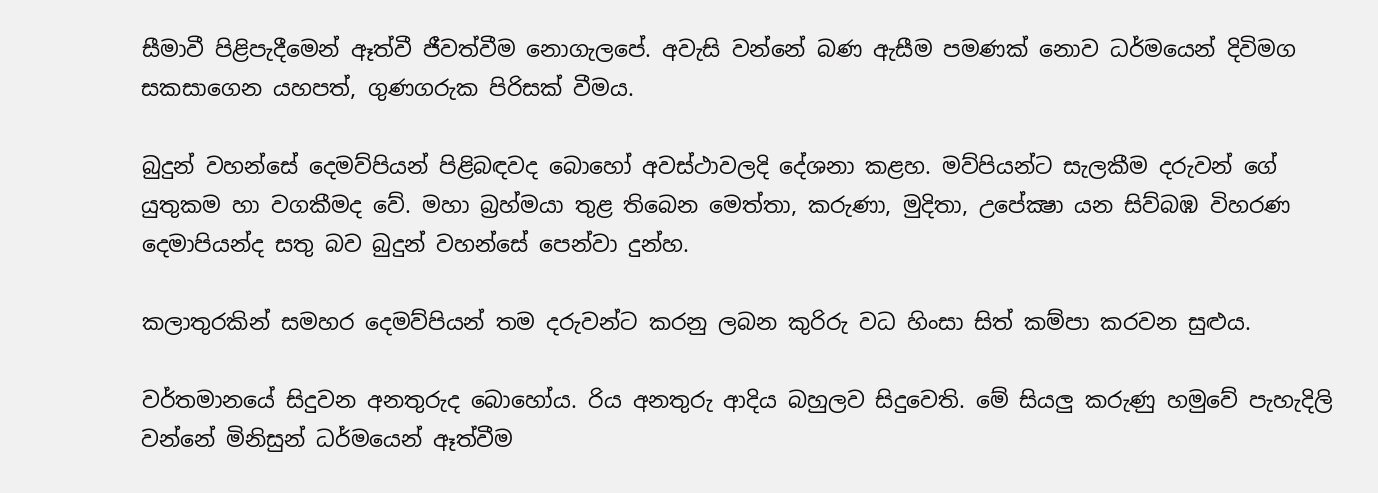සීමාවී පිළිපැදීමෙන් ඈත්වී ජීවත්වීම නොගැලපේ. අවැසි වන්නේ බණ ඇසීම පමණක් නොව ධර්මයෙන් දිවිමග සකසාගෙන යහපත්, ගුණගරුක පිරිසක් වීමය.

බුදුන් වහන්සේ දෙමව්පියන් පිළිබඳවද බොහෝ අවස්ථාවලදි දේශනා කළහ. මව්පියන්ට සැලකීම දරුවන් ගේ යුතුකම හා වගකීමද වේ. මහා බ්‍රහ්මයා තුළ තිබෙන මෙත්තා, කරුණා, මුදිතා, උපේක්‍ෂා යන සිව්බඹ විහරණ දෙමාපියන්ද සතු බව බුදුන් වහන්සේ පෙන්වා දුන්හ.

කලාතුරකින් සමහර දෙමව්පියන් තම දරුවන්ට කරනු ලබන කුරිරු වධ හිංසා සිත් කම්පා කරවන සුළුය.

වර්තමානයේ සිදුවන අනතුරුද බොහෝය. රිය අනතුරු ආදිය බහුලව සිදුවෙති. මේ සියලු කරුණු හමුවේ පැහැදිලි වන්නේ මිනිසුන් ධර්මයෙන් ඈත්වීම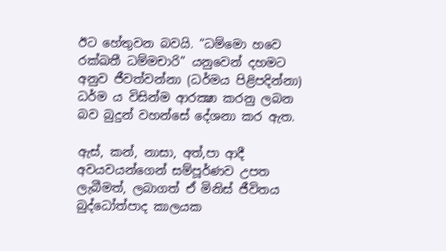ඊට හේතුවන බවයි. “ධම්මො හවෙ රක්ඛතී ධම්මචාරි” යනුවෙන් දහමට අනුව ජීවත්වන්නා (ධර්මය පිළිපදින්නා) ධර්ම ය විසින්ම ආරක්‍ෂා කරනු ලබන බව බුදුන් වහන්සේ දේශනා කර ඇත.

ඇස්, කන්, නාසා, අත්,පා ආදී අවයවයන්ගෙන් සම්පූර්ණව උපත ලැබීමත්, ලබාගත් ඒ මිනිස් ජීවිතය බුද්ධෝත්පාද කාලයක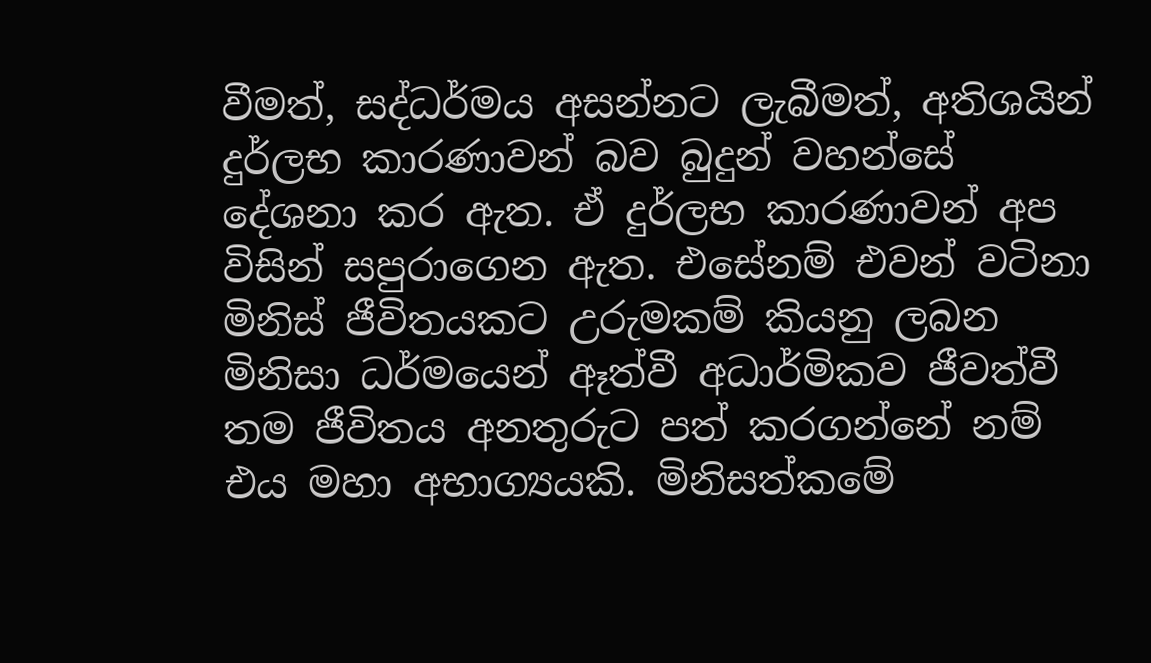වීමත්, සද්ධර්මය අසන්නට ලැබීමත්, අතිශයින් දුර්ලභ කාරණාවන් බව බුදුන් වහන්සේ දේශනා කර ඇත. ඒ දුර්ලභ කාරණාවන් අප විසින් සපුරාගෙන ඇත. එසේනම් එවන් වටිනා මිනිස් ජීවිතයකට උරුමකම් කියනු ලබන මිනිසා ධර්මයෙන් ඈත්වී අධාර්මිකව ජීවත්වී තම ජීවිතය අනතුරුට පත් කරගන්නේ නම් එය මහා අභාග්‍යයකි. මිනිසත්කමේ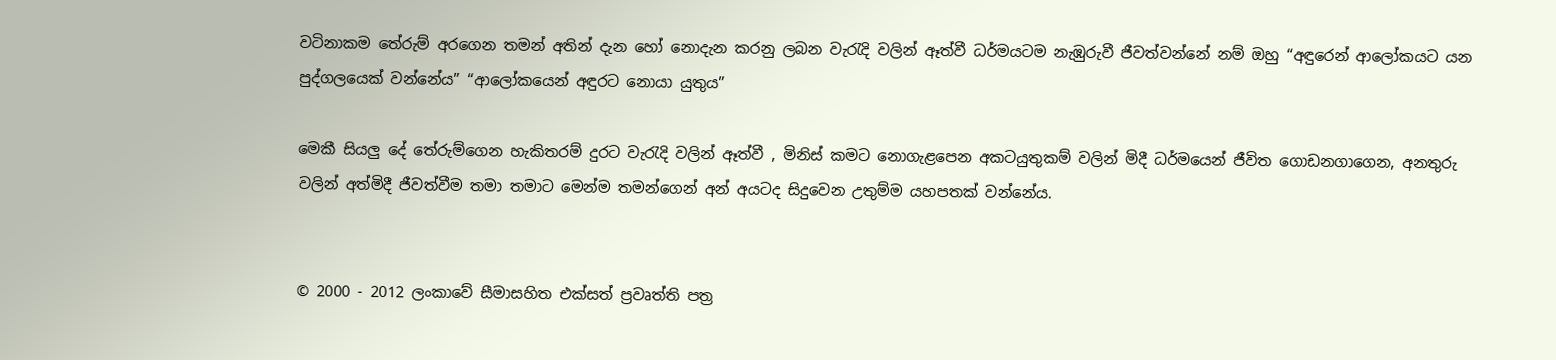වටිනාකම තේරුම් අරගෙන තමන් අතින් දැන හෝ නොදැන කරනු ලබන වැරැදි වලින් ඈත්වී ධර්මයටම නැඹුරුවී ජීවත්වන්නේ නම් ඔහු “අඳුරෙන් ආලෝකයට යන පුද්ගලයෙක් වන්නේය” “ආලෝකයෙන් අඳුරට නොයා යුතුය”

මෙකී සියලු දේ තේරුම්ගෙන හැකිතරම් දුරට වැරැදි වලින් ඈත්වී , මිනිස් කමට නොගැළපෙන අකටයුතුකම් වලින් මිදී ධර්මයෙන් ජීවිත ගොඩනගාගෙන, අනතුරු වලින් අත්මිදී ජීවත්වීම තමා තමාට මෙන්ම තමන්ගෙන් අන් අයටද සිදුවෙන උතුම්ම යහපතක් වන්නේය.


© 2000 - 2012 ලංකාවේ සීමාසහිත එක්සත් ප්‍රවෘත්ති පත්‍ර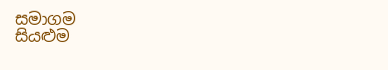සමාගම
සියළුම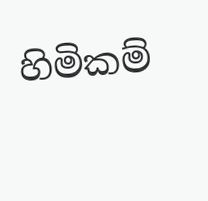හිමිකම්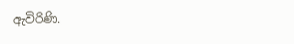ඇවිරිණි.